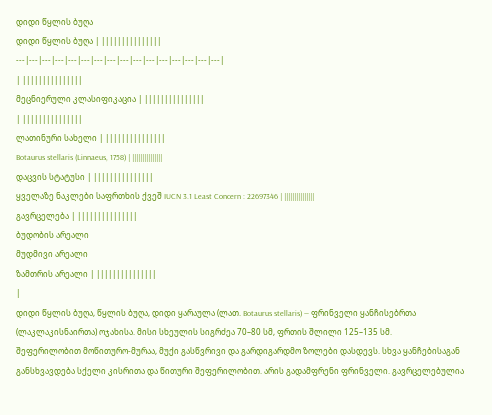დიდი წყლის ბუღა
დიდი წყლის ბუღა | |||||||||||||||
---|---|---|---|---|---|---|---|---|---|---|---|---|---|---|---|
| |||||||||||||||
მეცნიერული კლასიფიკაცია | |||||||||||||||
| |||||||||||||||
ლათინური სახელი | |||||||||||||||
Botaurus stellaris (Linnaeus, 1758) | |||||||||||||||
დაცვის სტატუსი | |||||||||||||||
ყველაზე ნაკლები საფრთხის ქვეშ IUCN 3.1 Least Concern : 22697346 | |||||||||||||||
გავრცელება | |||||||||||||||
ბუდობის არეალი
მუდმივი არეალი
ზამთრის არეალი | |||||||||||||||
|
დიდი წყლის ბუღა, წყლის ბუღა, დიდი ყარაულა (ლათ. Botaurus stellaris) — ფრინველი ყანჩისებრთა (ლაკლაკისნაირთა) ოჯახისა. მისი სხეულის სიგრძეა 70–80 სმ, ფრთის შლილი 125–135 სმ.
შეფერილობით მოწითურო-მურაა, მუქი გასწვრივი და გარდიგარდმო ზოლები დასდევს. სხვა ყანჩებისაგან განსხვავდება სქელი კისრითა და წითური შეფერილობით. არის გადამფრენი ფრინველი. გავრცელებულია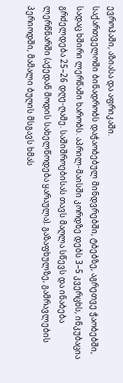ევროპაში, აზიასა და აფრიკაში.
საქართველოში ბინადრობს დაჭაობებულ მინდვრებში, ტბებზე, აგრეთვე ჭაობებში, სადაც ხშირი ლერწამი ხარობს. აპრილ-მაისში კორდზე დებს 3–5 კვერცხს, ინკუბაცია გრძელდება 25–26 დღე-ღამე. საშიშროებისას თავს მაღლა სწევს და ინაბება ლერწნარში (აქედან მოდის სახელწოდება ყარაულა). გაზაფხულზე, გამრავლების პერიოდში, მამალი ბუღის მსგავს ხმას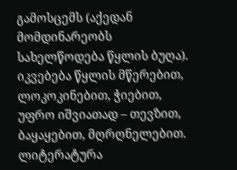გამოსცემს (აქედან მომდინარეობს სახელწოდება წყლის ბუღა). იკვებება წყლის მწერებით, ლოკოკინებით, ჭიებით, უფრო იშვიათად – თევზით, ბაყაყებით, მღრღნელებით.
ლიტერატურა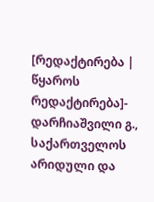[რედაქტირება | წყაროს რედაქტირება]- დარჩიაშვილი გ., საქართველოს არიდული და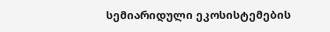სემიარიდული ეკოსისტემების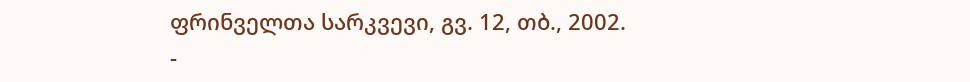ფრინველთა სარკვევი, გვ. 12, თბ., 2002.
-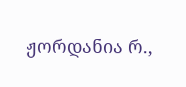ჟორდანია რ.,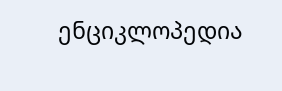ენციკლოპედია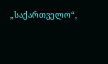„საქართველო“,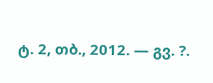ტ. 2, თბ., 2012. — გვ. ?.